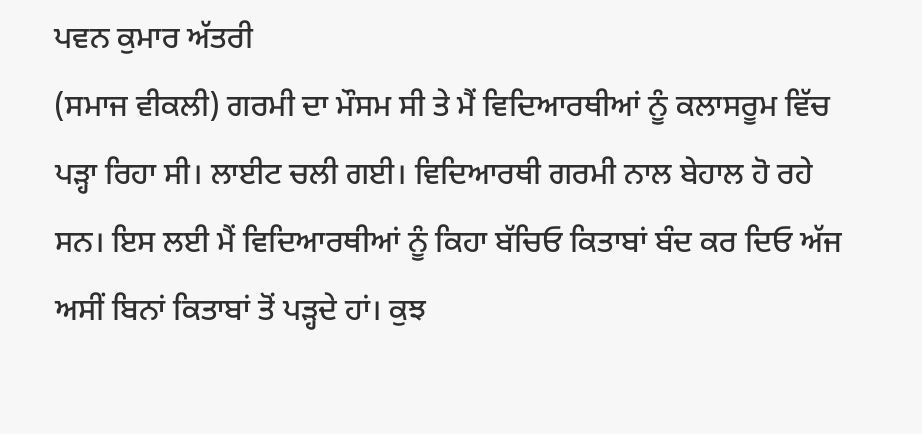ਪਵਨ ਕੁਮਾਰ ਅੱਤਰੀ
(ਸਮਾਜ ਵੀਕਲੀ) ਗਰਮੀ ਦਾ ਮੌਸਮ ਸੀ ਤੇ ਮੈਂ ਵਿਦਿਆਰਥੀਆਂ ਨੂੰ ਕਲਾਸਰੂਮ ਵਿੱਚ ਪੜ੍ਹਾ ਰਿਹਾ ਸੀ। ਲਾਈਟ ਚਲੀ ਗਈ। ਵਿਦਿਆਰਥੀ ਗਰਮੀ ਨਾਲ ਬੇਹਾਲ ਹੋ ਰਹੇ ਸਨ। ਇਸ ਲਈ ਮੈਂ ਵਿਦਿਆਰਥੀਆਂ ਨੂੰ ਕਿਹਾ ਬੱਚਿਓ ਕਿਤਾਬਾਂ ਬੰਦ ਕਰ ਦਿਓ ਅੱਜ ਅਸੀਂ ਬਿਨਾਂ ਕਿਤਾਬਾਂ ਤੋਂ ਪੜ੍ਹਦੇ ਹਾਂ। ਕੁਝ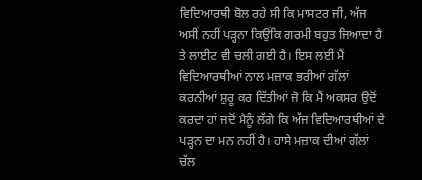ਵਿਦਿਆਰਥੀ ਬੋਲ ਰਹੇ ਸੀ ਕਿ ਮਾਸਟਰ ਜੀ, ਅੱਜ ਅਸੀਂ ਨਹੀਂ ਪੜ੍ਹਨਾ ਕਿਉਂਕਿ ਗਰਮੀ ਬਹੁਤ ਜਿਆਦਾ ਹੈ ਤੇ ਲਾਈਟ ਵੀ ਚਲੀ ਗਈ ਹੈ। ਇਸ ਲਈ ਮੈਂ ਵਿਦਿਆਰਥੀਆਂ ਨਾਲ ਮਜ਼ਾਕ ਭਰੀਆਂ ਗੱਲਾਂ ਕਰਨੀਆਂ ਸ਼ੁਰੂ ਕਰ ਦਿੱਤੀਆਂ ਜੋ ਕਿ ਮੈਂ ਅਕਸਰ ਉਦੋਂ ਕਰਦਾ ਹਾਂ ਜਦੋਂ ਮੈਨੂੰ ਲੱਗੇ ਕਿ ਅੱਜ ਵਿਦਿਆਰਥੀਆਂ ਦੇ ਪੜ੍ਹਨ ਦਾ ਮਨ ਨਹੀਂ ਹੈ। ਹਾਸੇ ਮਜ਼ਾਕ ਦੀਆਂ ਗੱਲਾਂ ਚੱਲ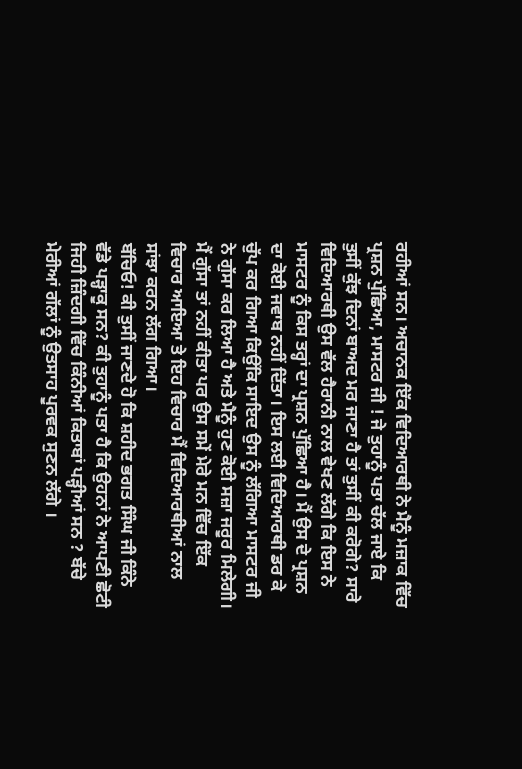ਰਹੀਆਂ ਸਨ। ਅਚਾਨਕ ਇੱਕ ਵਿਦਿਆਰਥੀ ਨੇ ਮੈਨੂੰ ਮਜ਼ਾਕ ਵਿੱਚ ਪ੍ਰਸ਼ਨ ਪੁੱਛਿਆ, ਮਾਸਟਰ ਜੀ ! ਜੇ ਤੁਹਾਨੂੰ ਪਤਾ ਚੱਲ ਜਾਏ ਕਿ ਤੁਸੀਂ ਕੁੱਝ ਦਿਨਾਂ ਬਾਅਦ ਮਰ ਜਾਣਾ ਹੈ ਤਾਂ ਤੁਸੀਂ ਕੀ ਕਰੋਗੇ? ਸਾਰੇ ਵਿਦਿਆਰਥੀ ਉਸ ਵੱਲ ਹੈਰਾਨੀ ਨਾਲ ਵੇਖਣ ਲੱਗੇ ਕਿ ਇਸ ਨੇ ਮਾਸਟਰ ਨੂੰ ਕਿਸ ਤਰ੍ਹਾਂ ਦਾ ਪ੍ਰਸ਼ਨ ਪੁੱਛਿਆ ਹੈ। ਮੈਂ ਉਸ ਦੇ ਪ੍ਰਸ਼ਨ ਦਾ ਕੋਈ ਜਵਾਬ ਨਹੀਂ ਦਿੱਤਾ। ਇਸ ਲਈ ਵਿਦਿਆਰਥੀ ਡਰ ਕੇ ਚੁੱਪ ਕਰ ਗਿਆ ਕਿਉਂਕਿ ਸਾਇਦ ਉਸ ਨੂੰ ਲੱਗਿਆ ਮਾਸਟਰ ਜੀ ਨੇ ਗੁੱਸਾ ਕਰ ਲਿਆ ਹੈ ਅਤੇ ਮੈਨੂੰ ਹੁਣ ਕੋਈ ਸਜ਼ਾ ਜਰੂਰ ਮਿਲੇਗੀ। ਮੈਂ ਗੁੱਸਾ ਤਾਂ ਨਹੀਂ ਕੀਤਾ ਪਰ ਉਸ ਸਮੇਂ ਮੇਰੇ ਮਨ ਵਿੱਚ ਇੱਕ ਵਿਚਾਰ ਆਇਆ ਤੇ ਇਹ ਵਿਚਾਰ ਮੈਂ ਵਿਦਿਆਰਥੀਆਂ ਨਾਲ ਸਾਂਝਾ ਕਰਨ ਲੱਗ ਗਿਆ।
ਬੱਚਿਓ! ਕੀ ਤੁਸੀਂ ਜਾਣਦੇ ਹੋ ਕਿ ਸ਼ਹੀਦ ਭਗਤ ਸਿੰਘ ਜੀ ਕਿੰਨੇ ਵੱਡੇ ਪੜ੍ਹਾਕੂ ਸਨ? ਕੀ ਤੁਹਾਨੂੰ ਪਤਾ ਹੈ ਕਿ ਉਹਨਾਂ ਨੇ ਆਪਣੀ ਛੋਟੀ ਜਿਹੀ ਜ਼ਿੰਦਗੀ ਵਿੱਚ ਕਿੰਨੀਆਂ ਕਿਤਾਬਾਂ ਪੜ੍ਹੀਆਂ ਸਨ ? ਬੱਚੇ ਮੇਰੀਆਂ ਗੱਲਾਂ ਨੂੰ ਉਤਸਾਹ ਪੂਰਵਕ ਸੁਣਨ ਲੱਗੇ ।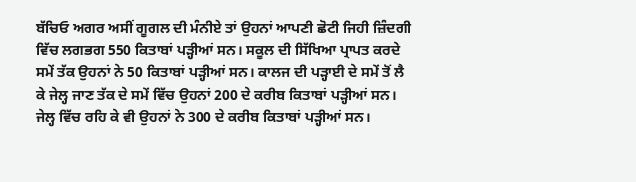ਬੱਚਿਓ ਅਗਰ ਅਸੀਂ ਗੂਗਲ ਦੀ ਮੰਨੀਏ ਤਾਂ ਉਹਨਾਂ ਆਪਣੀ ਛੋਟੀ ਜਿਹੀ ਜ਼ਿੰਦਗੀ ਵਿੱਚ ਲਗਭਗ 550 ਕਿਤਾਬਾਂ ਪੜ੍ਹੀਆਂ ਸਨ। ਸਕੂਲ ਦੀ ਸਿੱਖਿਆ ਪ੍ਰਾਪਤ ਕਰਦੇ ਸਮੇਂ ਤੱਕ ਉਹਨਾਂ ਨੇ 50 ਕਿਤਾਬਾਂ ਪੜ੍ਹੀਆਂ ਸਨ। ਕਾਲਜ ਦੀ ਪੜ੍ਹਾਈ ਦੇ ਸਮੇਂ ਤੋਂ ਲੈ ਕੇ ਜੇਲ੍ਹ ਜਾਣ ਤੱਕ ਦੇ ਸਮੇਂ ਵਿੱਚ ਉਹਨਾਂ 200 ਦੇ ਕਰੀਬ ਕਿਤਾਬਾਂ ਪੜ੍ਹੀਆਂ ਸਨ। ਜੇਲ੍ਹ ਵਿੱਚ ਰਹਿ ਕੇ ਵੀ ਉਹਨਾਂ ਨੇ 300 ਦੇ ਕਰੀਬ ਕਿਤਾਬਾਂ ਪੜ੍ਹੀਆਂ ਸਨ।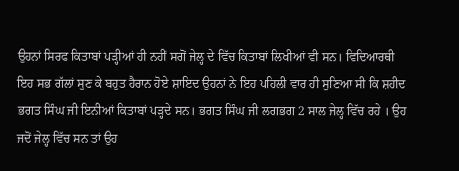ਉਹਨਾਂ ਸਿਰਫ ਕਿਤਾਬਾਂ ਪੜ੍ਹੀਆਂ ਹੀ ਨਹੀਂ ਸਗੋਂ ਜੇਲ੍ਹ ਦੇ ਵਿੱਚ ਕਿਤਾਬਾਂ ਲਿਖੀਆਂ ਵੀ ਸਨ। ਵਿਦਿਆਰਥੀ ਇਹ ਸਭ ਗੱਲਾਂ ਸੁਣ ਕੇ ਬਹੁਤ ਹੈਰਾਨ ਹੋਏ ਸ਼ਾਇਦ ਉਹਨਾਂ ਨੇ ਇਹ ਪਹਿਲੀ ਵਾਰ ਹੀ ਸੁਣਿਆ ਸੀ ਕਿ ਸ਼ਹੀਦ ਭਗਤ ਸਿੰਘ ਜੀ ਇਨੀਆਂ ਕਿਤਾਬਾਂ ਪੜ੍ਹਦੇ ਸਨ। ਭਗਤ ਸਿੰਘ ਜੀ ਲਗਭਗ 2 ਸਾਲ ਜੇਲ੍ਹ ਵਿੱਚ ਰਹੇ । ਉਹ ਜਦੋਂ ਜੇਲ੍ਹ ਵਿੱਚ ਸਨ ਤਾਂ ਉਹ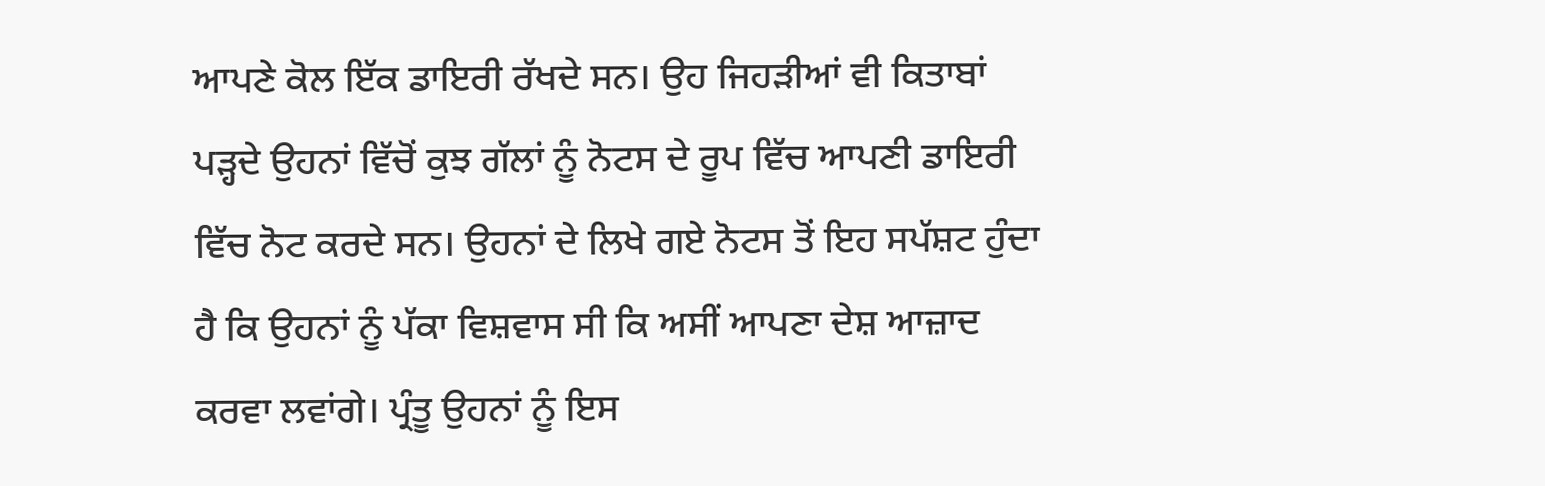ਆਪਣੇ ਕੋਲ ਇੱਕ ਡਾਇਰੀ ਰੱਖਦੇ ਸਨ। ਉਹ ਜਿਹੜੀਆਂ ਵੀ ਕਿਤਾਬਾਂ ਪੜ੍ਹਦੇ ਉਹਨਾਂ ਵਿੱਚੋਂ ਕੁਝ ਗੱਲਾਂ ਨੂੰ ਨੋਟਸ ਦੇ ਰੂਪ ਵਿੱਚ ਆਪਣੀ ਡਾਇਰੀ ਵਿੱਚ ਨੋਟ ਕਰਦੇ ਸਨ। ਉਹਨਾਂ ਦੇ ਲਿਖੇ ਗਏ ਨੋਟਸ ਤੋਂ ਇਹ ਸਪੱਸ਼ਟ ਹੁੰਦਾ ਹੈ ਕਿ ਉਹਨਾਂ ਨੂੰ ਪੱਕਾ ਵਿਸ਼ਵਾਸ ਸੀ ਕਿ ਅਸੀਂ ਆਪਣਾ ਦੇਸ਼ ਆਜ਼ਾਦ ਕਰਵਾ ਲਵਾਂਗੇ। ਪ੍ਰੰਤੂ ਉਹਨਾਂ ਨੂੰ ਇਸ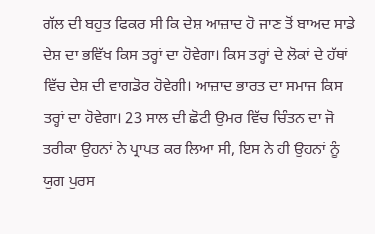ਗੱਲ ਦੀ ਬਹੁਤ ਫਿਕਰ ਸੀ ਕਿ ਦੇਸ਼ ਆਜ਼ਾਦ ਹੋ ਜਾਣ ਤੋਂ ਬਾਅਦ ਸਾਡੇ ਦੇਸ਼ ਦਾ ਭਵਿੱਖ ਕਿਸ ਤਰ੍ਹਾਂ ਦਾ ਹੋਵੇਗਾ। ਕਿਸ ਤਰ੍ਹਾਂ ਦੇ ਲੋਕਾਂ ਦੇ ਹੱਥਾਂ ਵਿੱਚ ਦੇਸ਼ ਦੀ ਵਾਗਡੋਰ ਹੋਵੇਗੀ। ਆਜ਼ਾਦ ਭਾਰਤ ਦਾ ਸਮਾਜ ਕਿਸ ਤਰ੍ਹਾਂ ਦਾ ਹੋਵੇਗਾ। 23 ਸਾਲ ਦੀ ਛੋਟੀ ਉਮਰ ਵਿੱਚ ਚਿੰਤਨ ਦਾ ਜੋ ਤਰੀਕਾ ਉਹਨਾਂ ਨੇ ਪ੍ਰਾਪਤ ਕਰ ਲਿਆ ਸੀ, ਇਸ ਨੇ ਹੀ ਉਹਨਾਂ ਨੂੰ ਯੁਗ ਪੁਰਸ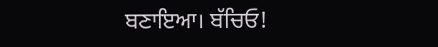ਬਣਾਇਆ। ਬੱਚਿਓ!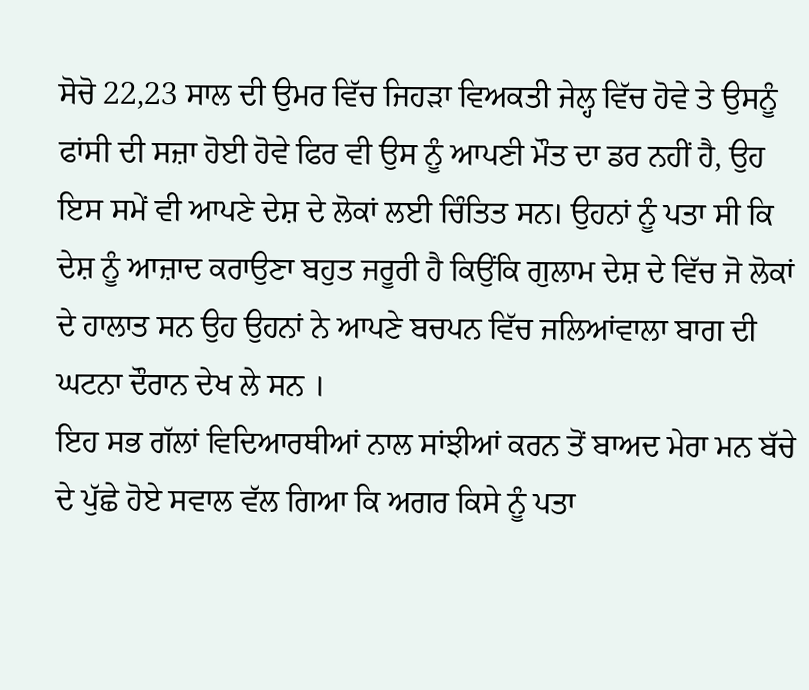ਸੋਚੋ 22,23 ਸਾਲ ਦੀ ਉਮਰ ਵਿੱਚ ਜਿਹੜਾ ਵਿਅਕਤੀ ਜੇਲ੍ਹ ਵਿੱਚ ਹੋਵੇ ਤੇ ਉਸਨੂੰ ਫਾਂਸੀ ਦੀ ਸਜ਼ਾ ਹੋਈ ਹੋਵੇ ਫਿਰ ਵੀ ਉਸ ਨੂੰ ਆਪਣੀ ਮੌਤ ਦਾ ਡਰ ਨਹੀਂ ਹੈ, ਉਹ ਇਸ ਸਮੇਂ ਵੀ ਆਪਣੇ ਦੇਸ਼ ਦੇ ਲੋਕਾਂ ਲਈ ਚਿੰਤਿਤ ਸਨ। ਉਹਨਾਂ ਨੂੰ ਪਤਾ ਸੀ ਕਿ ਦੇਸ਼ ਨੂੰ ਆਜ਼ਾਦ ਕਰਾਉਣਾ ਬਹੁਤ ਜਰੂਰੀ ਹੈ ਕਿਉਂਕਿ ਗੁਲਾਮ ਦੇਸ਼ ਦੇ ਵਿੱਚ ਜੋ ਲੋਕਾਂ ਦੇ ਹਾਲਾਤ ਸਨ ਉਹ ਉਹਨਾਂ ਨੇ ਆਪਣੇ ਬਚਪਨ ਵਿੱਚ ਜਲਿਆਂਵਾਲਾ ਬਾਗ ਦੀ ਘਟਨਾ ਦੌਰਾਨ ਦੇਖ ਲੇ ਸਨ ।
ਇਹ ਸਭ ਗੱਲਾਂ ਵਿਦਿਆਰਥੀਆਂ ਨਾਲ ਸਾਂਝੀਆਂ ਕਰਨ ਤੋਂ ਬਾਅਦ ਮੇਰਾ ਮਨ ਬੱਚੇ ਦੇ ਪੁੱਛੇ ਹੋਏ ਸਵਾਲ ਵੱਲ ਗਿਆ ਕਿ ਅਗਰ ਕਿਸੇ ਨੂੰ ਪਤਾ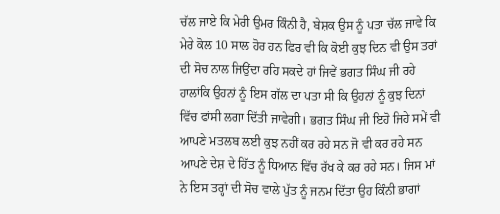ਚੱਲ ਜਾਏ ਕਿ ਮੇਰੀ ਉਮਰ ਕਿੰਨੀ ਹੈ, ਬੇਸ਼ਕ ਉਸ ਨੂੰ ਪਤਾ ਚੱਲ ਜਾਵੇ ਕਿ ਮੇਰੇ ਕੋਲ 10 ਸਾਲ ਹੋਰ ਹਨ ਫਿਰ ਵੀ ਕਿ ਕੋਈ ਕੁਝ ਦਿਨ ਵੀ ਉਸ ਤਰਾਂ ਦੀ ਸੋਚ ਨਾਲ ਜਿਉਂਦਾ ਰਹਿ ਸਕਦੇ ਹਾਂ ਜਿਵੇਂ ਭਗਤ ਸਿੰਘ ਜੀ ਰਹੇ ਹਾਲਾਂਕਿ ਉਹਨਾਂ ਨੂੰ ਇਸ ਗੱਲ ਦਾ ਪਤਾ ਸੀ ਕਿ ਉਹਨਾਂ ਨੂੰ ਕੁਝ ਦਿਨਾਂ ਵਿੱਚ ਫਾਂਸੀ ਲਗਾ ਦਿੱਤੀ ਜਾਵੇਗੀ। ਭਗਤ ਸਿੰਘ ਜੀ ਇਹੋ ਜਿਹੇ ਸਮੇਂ ਵੀ ਆਪਣੇ ਮਤਲਬ ਲਈ ਕੁਝ ਨਹੀਂ ਕਰ ਰਹੇ ਸਨ ਜੋ ਵੀ ਕਰ ਰਹੇ ਸਨ ਆਪਣੇ ਦੇਸ਼ ਦੇ ਹਿੱਤ ਨੂੰ ਧਿਆਨ ਵਿੱਚ ਰੱਖ ਕੇ ਕਰ ਰਹੇ ਸਨ। ਜਿਸ ਮਾਂ ਨੇ ਇਸ ਤਰ੍ਹਾਂ ਦੀ ਸੋਚ ਵਾਲੇ ਪੁੱਤ ਨੂੰ ਜਨਮ ਦਿੱਤਾ ਉਹ ਕਿੰਨੀ ਭਾਗਾਂ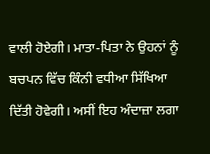ਵਾਲੀ ਹੋਏਗੀ। ਮਾਤਾ-ਪਿਤਾ ਨੇ ਉਹਨਾਂ ਨੂੰ ਬਚਪਨ ਵਿੱਚ ਕਿੰਨੀ ਵਧੀਆ ਸਿੱਖਿਆ ਦਿੱਤੀ ਹੋਵੇਗੀ। ਅਸੀਂ ਇਹ ਅੰਦਾਜ਼ਾ ਲਗਾ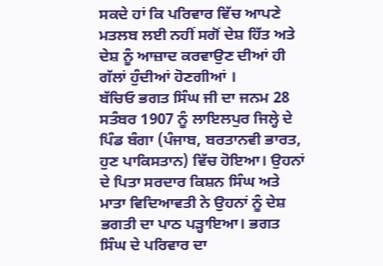ਸਕਦੇ ਹਾਂ ਕਿ ਪਰਿਵਾਰ ਵਿੱਚ ਆਪਣੇ ਮਤਲਬ ਲਈ ਨਹੀਂ ਸਗੋਂ ਦੇਸ਼ ਹਿੱਤ ਅਤੇ ਦੇਸ਼ ਨੂੰ ਆਜ਼ਾਦ ਕਰਵਾਉਣ ਦੀਆਂ ਹੀ ਗੱਲਾਂ ਹੁੰਦੀਆਂ ਹੋਣਗੀਆਂ ।
ਬੱਚਿਓ ਭਗਤ ਸਿੰਘ ਜੀ ਦਾ ਜਨਮ 28 ਸਤੰਬਰ 1907 ਨੂੰ ਲਾਇਲਪੁਰ ਜਿਲ੍ਹੇ ਦੇ ਪਿੰਡ ਬੰਗਾ (ਪੰਜਾਬ, ਬਰਤਾਨਵੀ ਭਾਰਤ, ਹੁਣ ਪਾਕਿਸਤਾਨ) ਵਿੱਚ ਹੋਇਆ। ਉਹਨਾਂ ਦੇ ਪਿਤਾ ਸਰਦਾਰ ਕਿਸ਼ਨ ਸਿੰਘ ਅਤੇ ਮਾਤਾ ਵਿਦਿਆਵਤੀ ਨੇ ਉਹਨਾਂ ਨੂੰ ਦੇਸ਼ ਭਗਤੀ ਦਾ ਪਾਠ ਪੜ੍ਹਾਇਆ। ਭਗਤ ਸਿੰਘ ਦੇ ਪਰਿਵਾਰ ਦਾ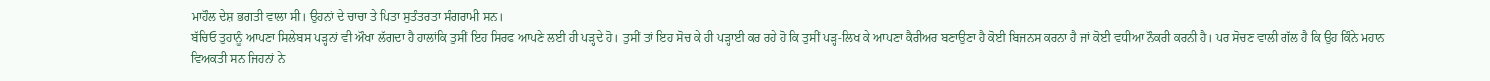ਮਾਹੌਲ ਦੇਸ਼ ਭਗਤੀ ਵਾਲਾ ਸੀ। ਉਹਨਾਂ ਦੇ ਚਾਚਾ ਤੇ ਪਿਤਾ ਸੁਤੰਤਰਤਾ ਸੰਗਰਾਮੀ ਸਨ।
ਬੱਚਿਓ ਤੁਹਾਨੂੰ ਆਪਣਾ ਸਿਲੇਬਸ ਪੜ੍ਹਨਾਂ ਵੀ ਔਖਾ ਲੱਗਦਾ ਹੈ ਹਾਲਾਂਕਿ ਤੁਸੀਂ ਇਹ ਸਿਰਫ ਆਪਣੇ ਲਈ ਹੀ ਪੜ੍ਹਦੇ ਹੋ। ਤੁਸੀਂ ਤਾਂ ਇਹ ਸੋਚ ਕੇ ਹੀ ਪੜ੍ਹਾਈ ਕਰ ਰਹੇ ਹੋ ਕਿ ਤੁਸੀਂ ਪੜ੍ਹ-ਲਿਖ ਕੇ ਆਪਣਾ ਕੈਰੀਅਰ ਬਣਾਉਣਾ ਹੈ ਕੋਈ ਬਿਜਨਸ ਕਰਨਾ ਹੈ ਜਾਂ ਕੋਈ ਵਧੀਆ ਨੌਕਰੀ ਕਰਨੀ ਹੈ। ਪਰ ਸੋਚਣ ਵਾਲੀ ਗੱਲ ਹੈ ਕਿ ਉਹ ਕਿੰਨੇ ਮਹਾਨ ਵਿਅਕਤੀ ਸਨ ਜਿਹਨਾਂ ਨੇ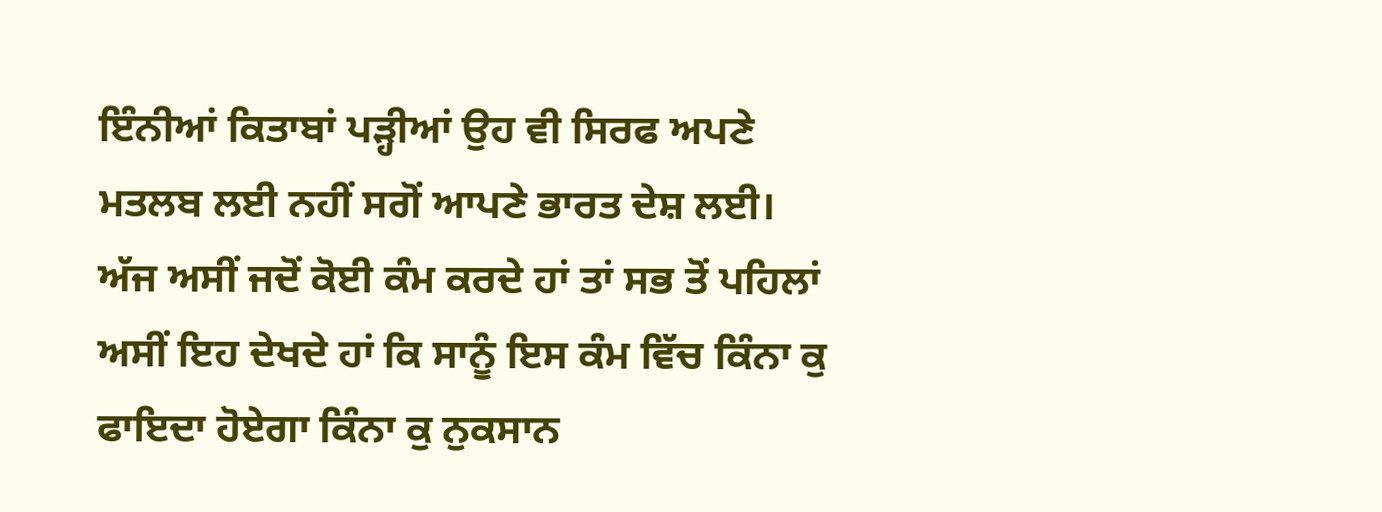ਇੰਨੀਆਂ ਕਿਤਾਬਾਂ ਪੜ੍ਹੀਆਂ ਉਹ ਵੀ ਸਿਰਫ ਅਪਣੇ ਮਤਲਬ ਲਈ ਨਹੀਂ ਸਗੋਂ ਆਪਣੇ ਭਾਰਤ ਦੇਸ਼ ਲਈ। ਅੱਜ ਅਸੀਂ ਜਦੋਂ ਕੋਈ ਕੰਮ ਕਰਦੇ ਹਾਂ ਤਾਂ ਸਭ ਤੋਂ ਪਹਿਲਾਂ ਅਸੀਂ ਇਹ ਦੇਖਦੇ ਹਾਂ ਕਿ ਸਾਨੂੰ ਇਸ ਕੰਮ ਵਿੱਚ ਕਿੰਨਾ ਕੁ ਫਾਇਦਾ ਹੋਏਗਾ ਕਿੰਨਾ ਕੁ ਨੁਕਸਾਨ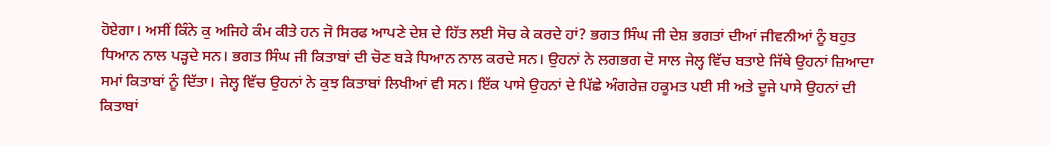ਹੋਏਗਾ। ਅਸੀਂ ਕਿੰਨੇ ਕੁ ਅਜਿਹੇ ਕੰਮ ਕੀਤੇ ਹਨ ਜੋ ਸਿਰਫ ਆਪਣੇ ਦੇਸ਼ ਦੇ ਹਿੱਤ ਲਈ ਸੋਚ ਕੇ ਕਰਦੇ ਹਾਂ? ਭਗਤ ਸਿੰਘ ਜੀ ਦੇਸ਼ ਭਗਤਾਂ ਦੀਆਂ ਜੀਵਨੀਆਂ ਨੂੰ ਬਹੁਤ ਧਿਆਨ ਨਾਲ ਪੜ੍ਹਦੇ ਸਨ। ਭਗਤ ਸਿੰਘ ਜੀ ਕਿਤਾਬਾਂ ਦੀ ਚੋਣ ਬੜੇ ਧਿਆਨ ਨਾਲ ਕਰਦੇ ਸਨ। ਉਹਨਾਂ ਨੇ ਲਗਭਗ ਦੋ ਸਾਲ ਜੇਲ੍ਹ ਵਿੱਚ ਬਤਾਏ ਜਿੱਥੇ ਉਹਨਾਂ ਜ਼ਿਆਦਾ ਸਮਾਂ ਕਿਤਾਬਾਂ ਨੂੰ ਦਿੱਤਾ। ਜੇਲ੍ਹ ਵਿੱਚ ਉਹਨਾਂ ਨੇ ਕੁਝ ਕਿਤਾਬਾਂ ਲਿਖੀਆਂ ਵੀ ਸਨ। ਇੱਕ ਪਾਸੇ ਉਹਨਾਂ ਦੇ ਪਿੱਛੇ ਅੰਗਰੇਜ਼ ਹਕੂਮਤ ਪਈ ਸੀ ਅਤੇ ਦੂਜੇ ਪਾਸੇ ਉਹਨਾਂ ਦੀ ਕਿਤਾਬਾਂ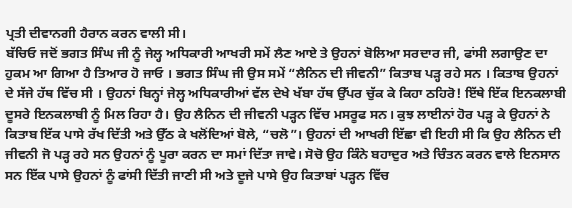ਪ੍ਰਤੀ ਦੀਵਾਨਗੀ ਹੈਰਾਨ ਕਰਨ ਵਾਲੀ ਸੀ।
ਬੱਚਿਓ ਜਦੋਂ ਭਗਤ ਸਿੰਘ ਜੀ ਨੂੰ ਜੇਲ੍ਹ ਅਧਿਕਾਰੀ ਆਖਰੀ ਸਮੇਂ ਲੈਣ ਆਏ ਤੇ ਉਹਨਾਂ ਬੋਲਿਆ ਸਰਦਾਰ ਜੀ, ਫਾਂਸੀ ਲਗਾਉਣ ਦਾ ਹੁਕਮ ਆ ਗਿਆ ਹੈ ਤਿਆਰ ਹੋ ਜਾਓ । ਭਗਤ ਸਿੰਘ ਜੀ ਉਸ ਸਮੇਂ “ਲੈਨਿਨ ਦੀ ਜੀਵਨੀ” ਕਿਤਾਬ ਪੜ੍ਹ ਰਹੇ ਸਨ । ਕਿਤਾਬ ਉਹਨਾਂ ਦੇ ਸੱਜੇ ਹੱਥ ਵਿੱਚ ਸੀ । ਉਹਨਾਂ ਬਿਨ੍ਹਾਂ ਜੇਲ੍ਹ ਅਧਿਕਾਰੀਆਂ ਵੱਲ ਦੇਖੇ ਖੱਬਾ ਹੱਥ ਉੱਪਰ ਚੁੱਕ ਕੇ ਕਿਹਾ ਠਹਿਰੋ! ਇੱਥੇ ਇੱਕ ਇਨਕਲਾਬੀ ਦੂਸਰੇ ਇਨਕਲਾਬੀ ਨੂੰ ਮਿਲ ਰਿਹਾ ਹੈ। ਉਹ ਲੈਨਿਨ ਦੀ ਜੀਵਨੀ ਪੜ੍ਹਨ ਵਿੱਚ ਮਸਰੂਫ ਸਨ। ਕੁਝ ਲਾਈਨਾਂ ਹੋਰ ਪੜ੍ਹ ਕੇ ਉਹਨਾਂ ਨੇ ਕਿਤਾਬ ਇੱਕ ਪਾਸੇ ਰੱਖ ਦਿੱਤੀ ਅਤੇ ਉੱਠ ਕੇ ਖਲੋਂਦਿਆਂ ਬੋਲੇ, “ਚਲੋ”। ਉਹਨਾਂ ਦੀ ਆਖਰੀ ਇੱਛਾ ਵੀ ਇਹੀ ਸੀ ਕਿ ਉਹ ਲੈਨਿਨ ਦੀ ਜੀਵਨੀ ਜੋ ਪੜ੍ਹ ਰਹੇ ਸਨ ਉਹਨਾਂ ਨੂੰ ਪੂਰਾ ਕਰਨ ਦਾ ਸਮਾਂ ਦਿੱਤਾ ਜਾਵੇ। ਸੋਚੋ ਉਹ ਕਿੰਨੇ ਬਹਾਦੁਰ ਅਤੇ ਚਿੰਤਨ ਕਰਨ ਵਾਲੇ ਇਨਸਾਨ ਸਨ ਇੱਕ ਪਾਸੇ ਉਹਨਾਂ ਨੂੰ ਫਾਂਸੀ ਦਿੱਤੀ ਜਾਣੀ ਸੀ ਅਤੇ ਦੂਜੇ ਪਾਸੇ ਉਹ ਕਿਤਾਬਾਂ ਪੜ੍ਹਨ ਵਿੱਚ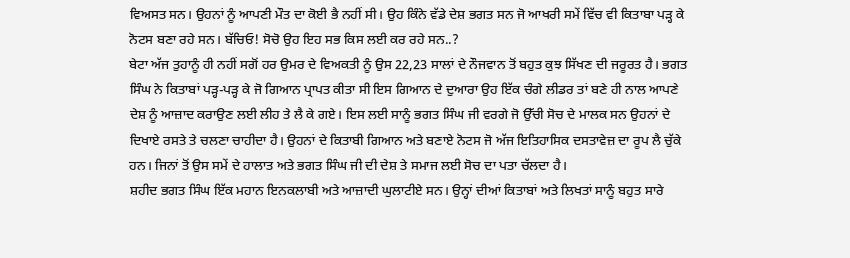ਵਿਅਸਤ ਸਨ। ਉਹਨਾਂ ਨੂੰ ਆਪਣੀ ਮੌਤ ਦਾ ਕੋਈ ਭੈ ਨਹੀਂ ਸੀ। ਉਹ ਕਿੰਨੇ ਵੱਡੇ ਦੇਸ਼ ਭਗਤ ਸਨ ਜੋ ਆਖਰੀ ਸਮੇਂ ਵਿੱਚ ਵੀ ਕਿਤਾਬਾ ਪੜ੍ਹ ਕੇ ਨੋਟਸ ਬਣਾ ਰਹੇ ਸਨ। ਬੱਚਿਓ! ਸੋਚੋ ਉਹ ਇਹ ਸਭ ਕਿਸ ਲਈ ਕਰ ਰਹੇ ਸਨ..?
ਬੇਟਾ ਅੱਜ ਤੁਹਾਨੂੰ ਹੀ ਨਹੀਂ ਸਗੋਂ ਹਰ ਉਮਰ ਦੇ ਵਿਅਕਤੀ ਨੂੰ ਉਸ 22,23 ਸਾਲਾਂ ਦੇ ਨੌਜਵਾਨ ਤੋਂ ਬਹੁਤ ਕੁਝ ਸਿੱਖਣ ਦੀ ਜਰੂਰਤ ਹੈ। ਭਗਤ ਸਿੰਘ ਨੇ ਕਿਤਾਬਾਂ ਪੜ੍ਹ-ਪੜ੍ਹ ਕੇ ਜੋ ਗਿਆਨ ਪ੍ਰਾਪਤ ਕੀਤਾ ਸੀ ਇਸ ਗਿਆਨ ਦੇ ਦੁਆਰਾ ਉਹ ਇੱਕ ਚੰਗੇ ਲੀਡਰ ਤਾਂ ਬਣੇ ਹੀ ਨਾਲ ਆਪਣੇ ਦੇਸ਼ ਨੂੰ ਆਜ਼ਾਦ ਕਰਾਉਣ ਲਈ ਲੀਹ ਤੇ ਲੈ ਕੇ ਗਏ। ਇਸ ਲਈ ਸਾਨੂੰ ਭਗਤ ਸਿੰਘ ਜੀ ਵਰਗੇ ਜੋ ਉੱਚੀ ਸੋਚ ਦੇ ਮਾਲਕ ਸਨ ਉਹਨਾਂ ਦੇ ਦਿਖਾਏ ਰਸਤੇ ਤੇ ਚਲਣਾ ਚਾਹੀਦਾ ਹੈ। ਉਹਨਾਂ ਦੇ ਕਿਤਾਬੀ ਗਿਆਨ ਅਤੇ ਬਣਾਏ ਨੋਟਸ ਜੋ ਅੱਜ ਇਤਿਹਾਸਿਕ ਦਸਤਾਵੇਜ਼ ਦਾ ਰੂਪ ਲੈ ਚੁੱਕੇ ਹਨ। ਜਿਨਾਂ ਤੋਂ ਉਸ ਸਮੇਂ ਦੇ ਹਾਲਾਤ ਅਤੇ ਭਗਤ ਸਿੰਘ ਜੀ ਦੀ ਦੇਸ਼ ਤੇ ਸਮਾਜ ਲਈ ਸੋਚ ਦਾ ਪਤਾ ਚੱਲਦਾ ਹੈ।
ਸ਼ਹੀਦ ਭਗਤ ਸਿੰਘ ਇੱਕ ਮਹਾਨ ਇਨਕਲਾਬੀ ਅਤੇ ਆਜ਼ਾਦੀ ਘੁਲਾਟੀਏ ਸਨ। ਉਨ੍ਹਾਂ ਦੀਆਂ ਕਿਤਾਬਾਂ ਅਤੇ ਲਿਖਤਾਂ ਸਾਨੂੰ ਬਹੁਤ ਸਾਰੇ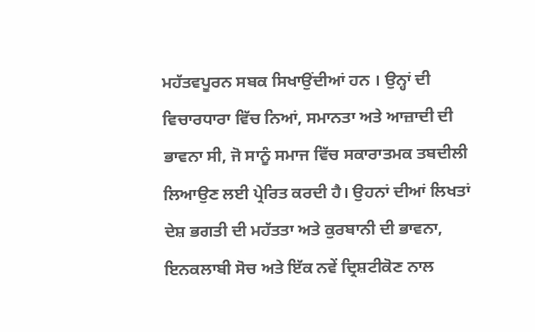ਮਹੱਤਵਪੂਰਨ ਸਬਕ ਸਿਖਾਉਂਦੀਆਂ ਹਨ । ਉਨ੍ਹਾਂ ਦੀ ਵਿਚਾਰਧਾਰਾ ਵਿੱਚ ਨਿਆਂ, ਸਮਾਨਤਾ ਅਤੇ ਆਜ਼ਾਦੀ ਦੀ ਭਾਵਨਾ ਸੀ, ਜੋ ਸਾਨੂੰ ਸਮਾਜ ਵਿੱਚ ਸਕਾਰਾਤਮਕ ਤਬਦੀਲੀ ਲਿਆਉਣ ਲਈ ਪ੍ਰੇਰਿਤ ਕਰਦੀ ਹੈ। ਉਹਨਾਂ ਦੀਆਂ ਲਿਖਤਾਂ ਦੇਸ਼ ਭਗਤੀ ਦੀ ਮਹੱਤਤਾ ਅਤੇ ਕੁਰਬਾਨੀ ਦੀ ਭਾਵਨਾ, ਇਨਕਲਾਬੀ ਸੋਚ ਅਤੇ ਇੱਕ ਨਵੇਂ ਦ੍ਰਿਸ਼ਟੀਕੋਣ ਨਾਲ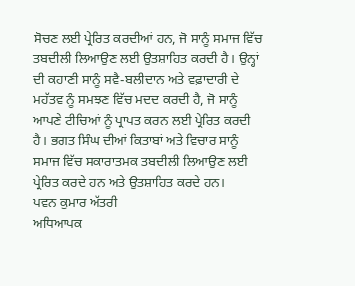ਸੋਚਣ ਲਈ ਪ੍ਰੇਰਿਤ ਕਰਦੀਆਂ ਹਨ, ਜੋ ਸਾਨੂੰ ਸਮਾਜ ਵਿੱਚ ਤਬਦੀਲੀ ਲਿਆਉਣ ਲਈ ਉਤਸ਼ਾਹਿਤ ਕਰਦੀ ਹੈ। ਉਨ੍ਹਾਂ ਦੀ ਕਹਾਣੀ ਸਾਨੂੰ ਸਵੈ-ਬਲੀਦਾਨ ਅਤੇ ਵਫ਼ਾਦਾਰੀ ਦੇ ਮਹੱਤਵ ਨੂੰ ਸਮਝਣ ਵਿੱਚ ਮਦਦ ਕਰਦੀ ਹੈ, ਜੋ ਸਾਨੂੰ ਆਪਣੇ ਟੀਚਿਆਂ ਨੂੰ ਪ੍ਰਾਪਤ ਕਰਨ ਲਈ ਪ੍ਰੇਰਿਤ ਕਰਦੀ ਹੈ। ਭਗਤ ਸਿੰਘ ਦੀਆਂ ਕਿਤਾਬਾਂ ਅਤੇ ਵਿਚਾਰ ਸਾਨੂੰ ਸਮਾਜ ਵਿੱਚ ਸਕਾਰਾਤਮਕ ਤਬਦੀਲੀ ਲਿਆਉਣ ਲਈ ਪ੍ਰੇਰਿਤ ਕਰਦੇ ਹਨ ਅਤੇ ਉਤਸ਼ਾਹਿਤ ਕਰਦੇ ਹਨ।
ਪਵਨ ਕੁਮਾਰ ਅੱਤਰੀ
ਅਧਿਆਪਕ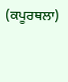(ਕਪੂਰਥਲਾ)